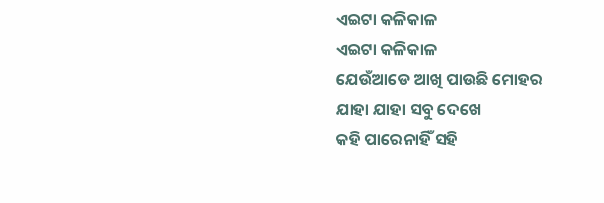ଏଇଟା କଳିକାଳ
ଏଇଟା କଳିକାଳ
ଯେଉଁଆଡେ ଆଖି ପାଉଛି ମୋହର
ଯାହା ଯାହା ସବୁ ଦେଖେ
କହି ପାରେନାହିଁ ସହି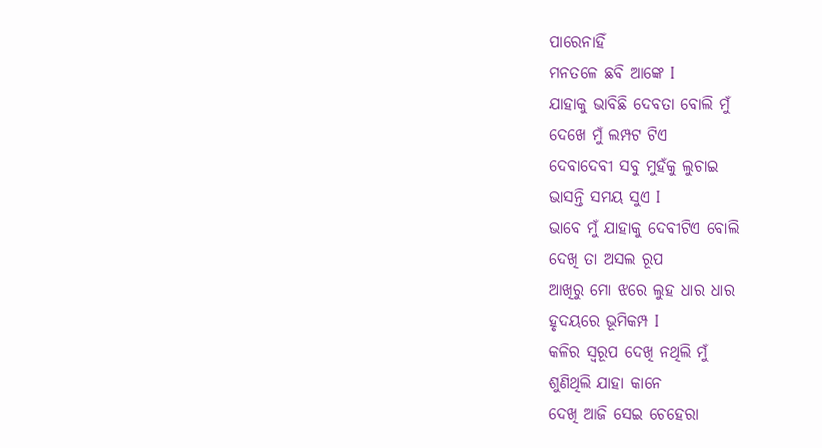ପାରେନାହିଁ
ମନତଳେ ଛବି ଆଙ୍କେ I
ଯାହାକୁ ଭାବିଛି ଦେବତା ବୋଲି ମୁଁ
ଦେଖେ ମୁଁ ଲମ୍ପଟ ଟିଏ
ଦେବାଦେବୀ ସବୁ ମୁହଁକୁ ଲୁଚାଇ
ଭାସନ୍ତି ସମୟ ସୁଏ I
ଭାବେ ମୁଁ ଯାହାକୁ ଦେବୀଟିଏ ବୋଲି
ଦେଖି ତା ଅସଲ ରୂପ
ଆଖିରୁ ମୋ ଝରେ ଲୁହ ଧାର ଧାର
ହୃଦୟରେ ଭୂମିକମ୍ପ I
କଳିର ସ୍ୱରୂପ ଦେଖି ନଥିଲି ମୁଁ
ଶୁଣିଥିଲି ଯାହା କାନେ
ଦେଖି ଆଜି ସେଇ ଚେହେରା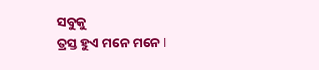ସବୁକୁ
ତ୍ରସ୍ତ ହୁଏ ମନେ ମନେ I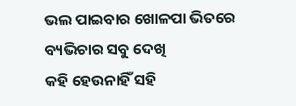ଭଲ ପାଇବାର ଖୋଳପା ଭିତରେ
ବ୍ୟଭିଚାର ସବୁ ଦେଖି
କହି ହେଉନାହିଁ ସହି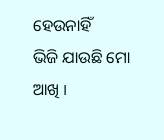ହେଉନାହିଁ
ଭିଜି ଯାଉଛି ମୋ ଆଖି I